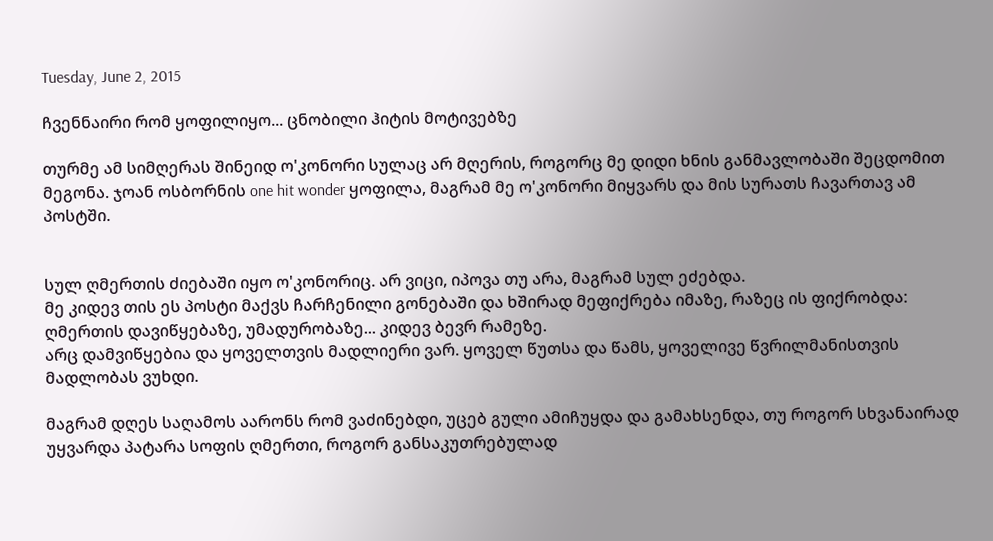Tuesday, June 2, 2015

ჩვენნაირი რომ ყოფილიყო... ცნობილი ჰიტის მოტივებზე

თურმე ამ სიმღერას შინეიდ ო'კონორი სულაც არ მღერის, როგორც მე დიდი ხნის განმავლობაში შეცდომით მეგონა. ჯოან ოსბორნის one hit wonder ყოფილა, მაგრამ მე ო'კონორი მიყვარს და მის სურათს ჩავართავ ამ პოსტში.


სულ ღმერთის ძიებაში იყო ო'კონორიც. არ ვიცი, იპოვა თუ არა, მაგრამ სულ ეძებდა.
მე კიდევ თის ეს პოსტი მაქვს ჩარჩენილი გონებაში და ხშირად მეფიქრება იმაზე, რაზეც ის ფიქრობდა: ღმერთის დავიწყებაზე, უმადურობაზე... კიდევ ბევრ რამეზე.
არც დამვიწყებია და ყოველთვის მადლიერი ვარ. ყოველ წუთსა და წამს, ყოველივე წვრილმანისთვის მადლობას ვუხდი.

მაგრამ დღეს საღამოს აარონს რომ ვაძინებდი, უცებ გული ამიჩუყდა და გამახსენდა, თუ როგორ სხვანაირად უყვარდა პატარა სოფის ღმერთი, როგორ განსაკუთრებულად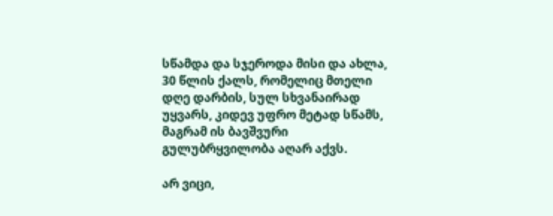სწამდა და სჯეროდა მისი და ახლა, 30 წლის ქალს, რომელიც მთელი დღე დარბის, სულ სხვანაირად უყვარს, კიდევ უფრო მეტად სწამს, მაგრამ ის ბავშვური გულუბრყვილობა აღარ აქვს.

არ ვიცი,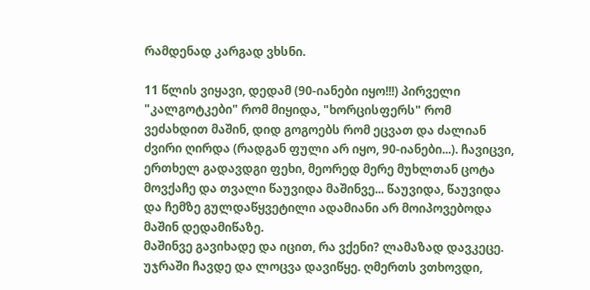რამდენად კარგად ვხსნი.

11 წლის ვიყავი, დედამ (90-იანები იყო!!!) პირველი "კალგოტკები" რომ მიყიდა, "ხორცისფერს" რომ ვეძახდით მაშინ, დიდ გოგოებს რომ ეცვათ და ძალიან ძვირი ღირდა (რადგან ფული არ იყო, 90-იანები...). ჩავიცვი, ერთხელ გადავდგი ფეხი, მეორედ მერე მუხლთან ცოტა მოვქაჩე და თვალი წაუვიდა მაშინვე... წაუვიდა, წაუვიდა და ჩემზე გულდაწყვეტილი ადამიანი არ მოიპოვებოდა მაშინ დედამიწაზე.
მაშინვე გავიხადე და იცით, რა ვქენი? ლამაზად დავკეცე. უჯრაში ჩავდე და ლოცვა დავიწყე. ღმერთს ვთხოვდი,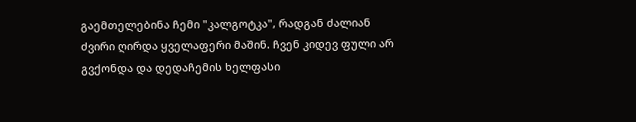გაემთელებინა ჩემი "კალგოტკა", რადგან ძალიან ძვირი ღირდა ყველაფერი მაშინ. ჩვენ კიდევ ფული არ გვქონდა და დედაჩემის ხელფასი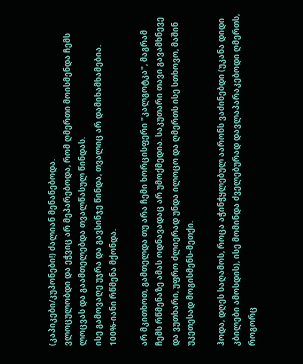(კაპიკები/კუპონები!) ძალიან მენანებოდა.
ვლოცულობდი და ეჭვიც არ მეპარებოდა, რომ ღმერთი მოისმენდა ჩემს ლოცვას და გაამთელებდა თვალწასულ წინდას.
ისე გამოვაღე უჯრა და გავსინჯე წინდა, თვალიც არ დამიხამხამებია. 100%-იანი რწმენა მქონდა.

არ მკითხოთ, გამთელდა თუ არა ჩემი ხორცისფერი "კალგოტკა", მაგრამ ჩემს რწმენაზე ამას ოდნავადაც არ უმოქმედია. საკუთარი თავი გავამხნევე და ვუთხარი, უფრო ძლიერად უნდა ილოცო და ღმერთს ისე სთხოვო, მაშინ უკეთესად მოგისმენს-მეთქი.

ჰოდა, დღეს საღამოს, როცა აჭინჭყლებულ აარონს ვაძინებდი (უკანა დიდი კბილები ამოსდის), ისე მომინდა ძველებურად დავლაპარაკებოდი ღმერთს, როგორც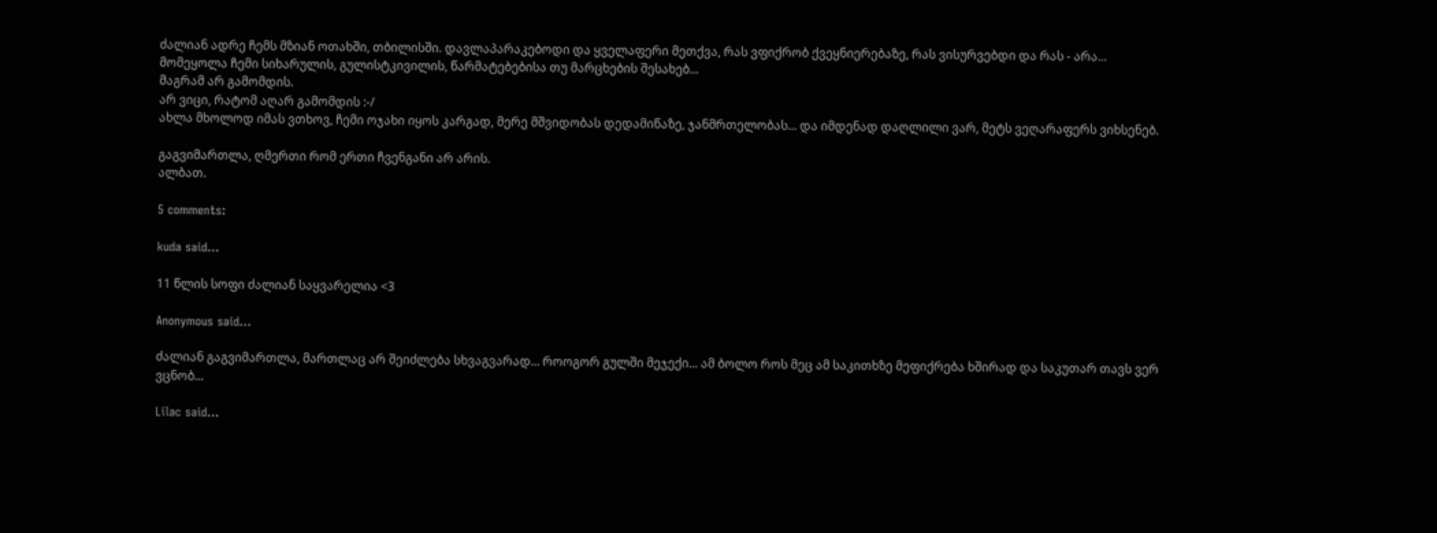ძალიან ადრე ჩემს მზიან ოთახში, თბილისში. დავლაპარაკებოდი და ყველაფერი მეთქვა, რას ვფიქრობ ქვეყნიერებაზე, რას ვისურვებდი და რას - არა...
მომეყოლა ჩემი სიხარულის, გულისტკივილის, წარმატებებისა თუ მარცხების შესახებ...
მაგრამ არ გამომდის.
არ ვიცი, რატომ აღარ გამომდის :-/
ახლა მხოლოდ იმას ვთხოვ, ჩემი ოჯახი იყოს კარგად, მერე მშვიდობას დედამიწაზე, ჯანმრთელობას... და იმდენად დაღლილი ვარ, მეტს ვეღარაფერს ვიხსენებ.

გაგვიმართლა, ღმერთი რომ ერთი ჩვენგანი არ არის.
ალბათ.

5 comments:

kuda said...

11 წლის სოფი ძალიან საყვარელია <3

Anonymous said...

ძალიან გაგვიმართლა, მართლაც არ შეიძლება სხვაგვარად... როოგორ გულში მეჯექი... ამ ბოლო როს მეც ამ საკითხზე მეფიქრება ხშირად და საკუთარ თავს ვერ ვცნობ...

Lilac said...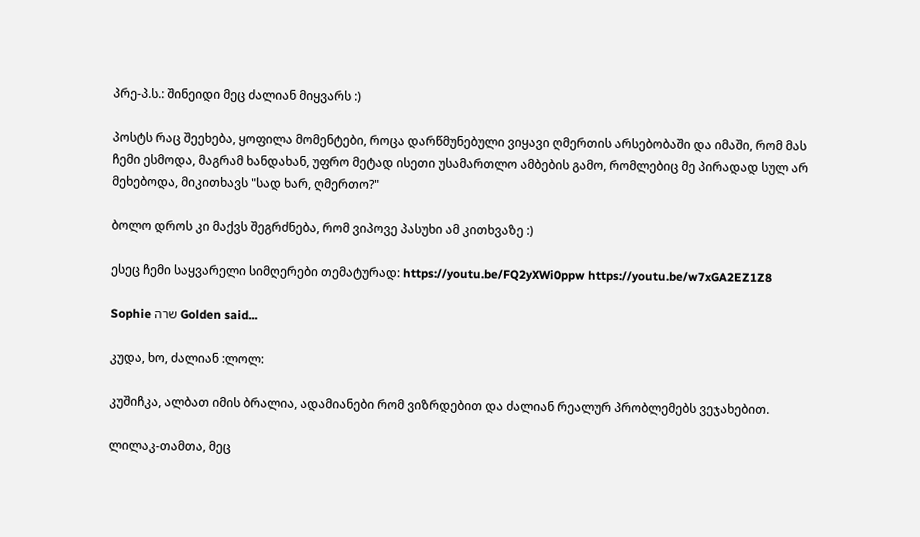პრე-პ.ს.: შინეიდი მეც ძალიან მიყვარს :)

პოსტს რაც შეეხება, ყოფილა მომენტები, როცა დარწმუნებული ვიყავი ღმერთის არსებობაში და იმაში, რომ მას ჩემი ესმოდა, მაგრამ ხანდახან, უფრო მეტად ისეთი უსამართლო ამბების გამო, რომლებიც მე პირადად სულ არ მეხებოდა, მიკითხავს "სად ხარ, ღმერთო?"

ბოლო დროს კი მაქვს შეგრძნება, რომ ვიპოვე პასუხი ამ კითხვაზე :)

ესეც ჩემი საყვარელი სიმღერები თემატურად: https://youtu.be/FQ2yXWi0ppw https://youtu.be/w7xGA2EZ1Z8

Sophie שרה Golden said...

კუდა, ხო, ძალიან :ლოლ:

კუშიჩკა, ალბათ იმის ბრალია, ადამიანები რომ ვიზრდებით და ძალიან რეალურ პრობლემებს ვეჯახებით.

ლილაკ-თამთა, მეც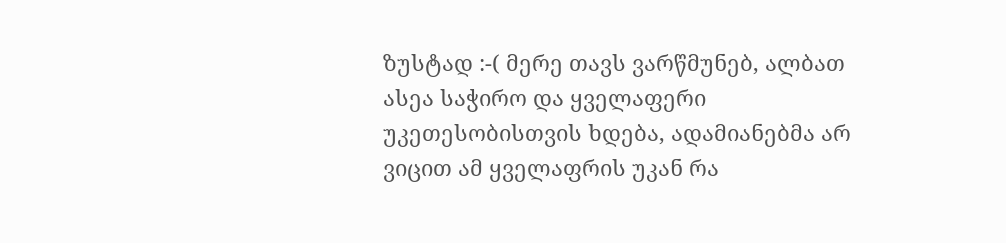ზუსტად :-( მერე თავს ვარწმუნებ, ალბათ ასეა საჭირო და ყველაფერი უკეთესობისთვის ხდება, ადამიანებმა არ ვიცით ამ ყველაფრის უკან რა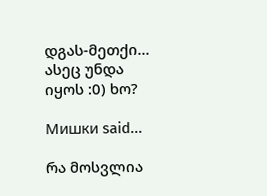დგას-მეთქი...
ასეც უნდა იყოს :0) ხო?

Мишки said...

რა მოსვლია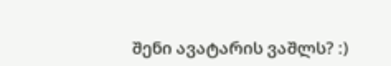შენი ავატარის ვაშლს? :)